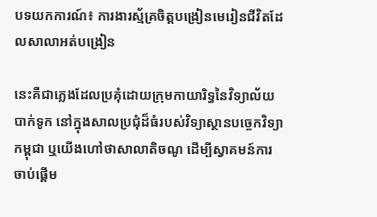បទយកការណ៍៖ ការងារស្ម័គ្រចិត្តបង្រៀនមេរៀនជីវិតដែលសាលាអត់បង្រៀន

នេះគឺជាភ្លេងដែលប្រគុំដោយក្រុមកាយារិទ្ធនៃវិទ្យាល័យបាក់ទូក នៅក្នុងសាលប្រជុំដ៏ធំរបស់វិទ្យាស្ថានបច្ចេកវិទ្យាកម្ពុជា ឬយើងហៅថាសាលាតិចណូ ដើម្បីស្វាគមន៍ការចាប់ផ្តើម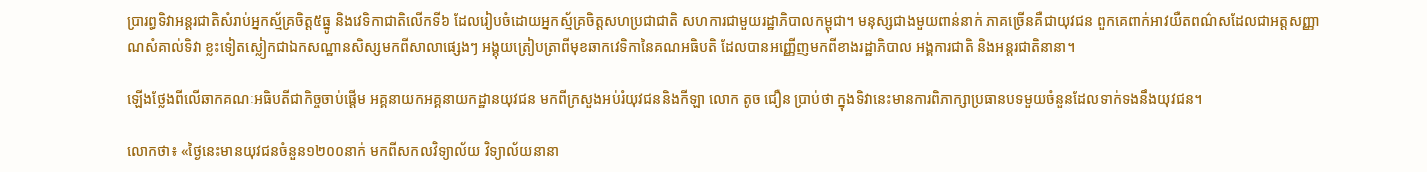ប្រារព្ធទិវាអន្តរជាតិសំរាប់អ្នកស្ម័គ្រចិត្ត៥ធ្នូ និងវេទិកាជាតិលើកទី៦ ដែលរៀបចំដោយអ្នកស្ម័គ្រចិត្តសហប្រជាជាតិ សហការជាមួយរដ្ឋាភិបាលកម្ពុជា។ មនុស្សជាងមួយពាន់នាក់ ភាគច្រើនគឺជាយុវជន ពួកគេពាក់អាវយឺតពណ៌សដែលជាអត្តសញ្ញាណសំគាល់ទិវា ខ្លះទៀតស្លៀកជាឯកសណ្ឋានសិស្សមកពីសាលាផ្សេងៗ អង្គុយត្រៀបត្រាពីមុខឆាកវេទិកានៃគណអធិបតិ ដែលបានអញ្ញើញមកពីខាងរដ្ឋាភិបាល អង្គការជាតិ និងអន្តរជាតិនានា។

ឡើងថ្លែងពីលើឆាកគណៈអធិបតីជាកិច្ចចាប់ផ្តើម អគ្គនាយកអគ្គនាយកដ្ឋានយុវជន មកពីក្រសួងអប់រំយុវជននិងកីឡា លោក តូច ជឿន ប្រាប់ថា ក្នុងទិវានេះមានការពិភាក្សាប្រធានបទមួយចំនួនដែលទាក់ទងនឹងយុវជន។

លោកថា៖ «ថ្ងៃនេះមានយុវជនចំនួន១២០០នាក់ មកពីសកលវិទ្យាល័យ វិទ្យាល័យនានា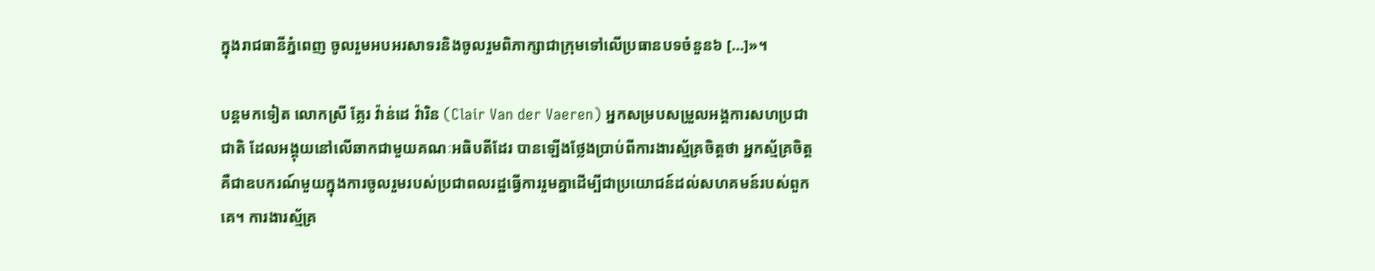ក្នុងរាជធានីភ្នំពេញ ចូលរួមអបអរសាទរនិងចូលរួមពិភាក្សាជាក្រុមទៅលើប្រធានបទចំនួន៦ […]»។

បន្តមកទៀត លោកស្រី គ្លែរ វ៉ាន់ដេ វ៉ារិន (Clair Van der Vaeren) អ្នកសម្របសម្រួលអង្គការសហប្រជាជាតិ ដែលអង្គុយនៅលើឆាកជាមួយគណៈអធិបតីដែរ បានឡើងថ្លែងប្រាប់ពីការងារស្ម័គ្រចិត្តថា អ្នកស្ម័គ្រចិត្ត គឺជាឧបករណ៍មួយក្នុងការចូលរួមរបស់ប្រជាពលរដ្ឋធ្វើការរួមគ្នាដើម្បីជាប្រយោជន៍ដល់សហគមន៍របស់ពួកគេ។ ការងារស្ម័គ្រ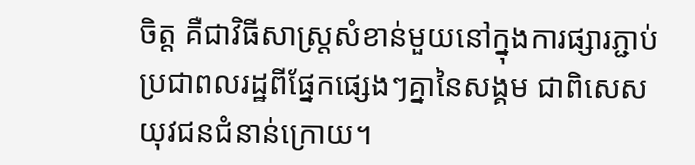ចិត្ត គឺជាវិធីសាស្រ្តសំខាន់មួយនៅក្នុងការផ្សារភ្ជាប់ប្រជាពលរដ្ឋពីផ្នែកផ្សេងៗគ្នានៃសង្គម ជាពិសេសយុវជនជំនាន់ក្រោយ។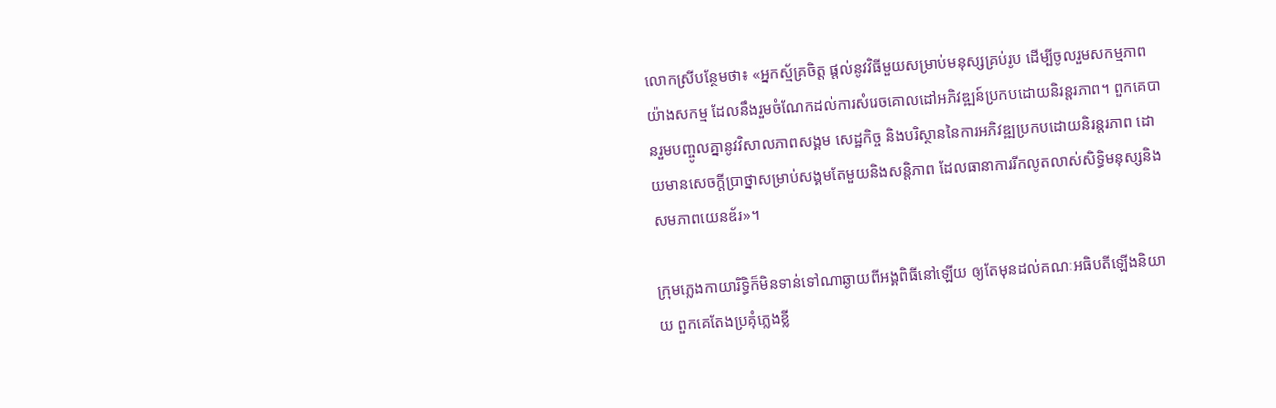លោកស្រីបន្ថែមថា៖ «អ្នកស្ម័គ្រចិត្ដ ផ្ដល់នូវវិធីមួយសម្រាប់មនុស្សគ្រប់រូប ដើម្បីចូលរួមសកម្មភាពយ៉ាងសកម្ម ដែលនឹងរួមចំណែកដល់ការសំរេចគោលដៅអភិវឌ្ឍន៍ប្រកបដោយនិរន្តរភាព។ ពួកគេបានរួមបញ្ចូលគ្នានូវវិសាលភាពសង្គម សេដ្ឋកិច្ច និងបរិស្ថាននៃការអភិវឌ្ឍប្រកបដោយនិរន្តរភាព ដោយមានសេចក្តីប្រាថ្នាសម្រាប់សង្គមតែមួយនិងសន្តិភាព ដែលធានាការរីកលូតលាស់សិទ្ធិមនុស្សនិងសមភាពយេនឌ័រ»។

ក្រុមភ្លេងកាយារិទ្ធិក៏មិនទាន់ទៅណាឆ្ងាយពីអង្គពិធីនៅឡើយ ឲ្យតែមុនដល់គណៈអធិបតីឡើងនិយាយ ពួកគេតែងប្រគុំភ្លេងខ្លី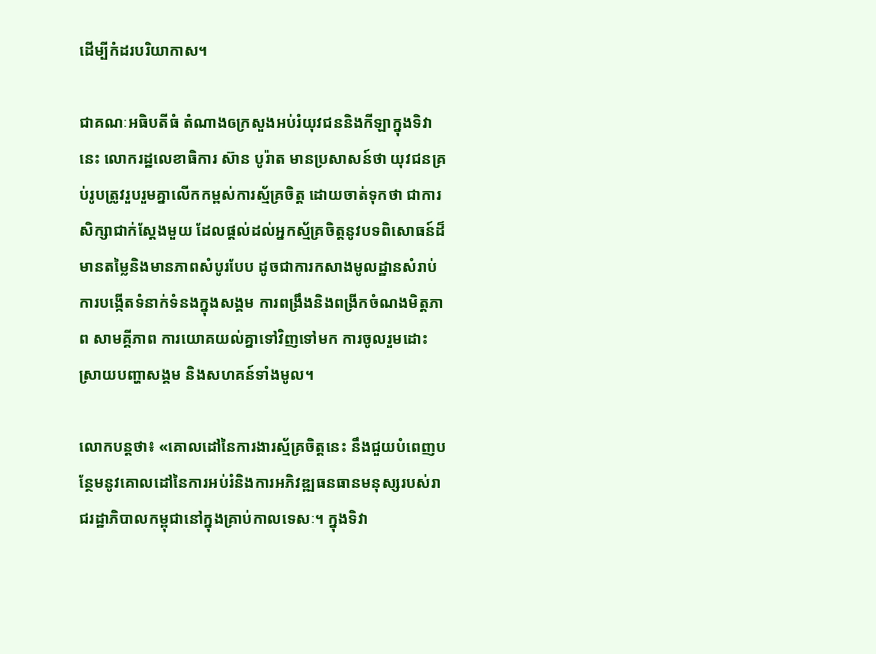ដើម្បីកំដរបរិយាកាស។

ជាគណៈអធិបតីធំ តំណាងឲក្រសួងអប់រំយុវជននិងកីឡាក្នុងទិវានេះ លោករដ្ឋលេខាធិការ ស៊ាន បូរ៉ាត មានប្រសាសន៍ថា យុវជនគ្រប់រូបត្រូវរួបរួមគ្នាលើកកម្ពស់ការស្ម័គ្រចិត្ត ដោយចាត់ទុកថា ជាការសិក្សាជាក់ស្តែងមួយ ដែលផ្តល់ដល់អ្នកស្ម័គ្រចិត្តនូវបទពិសោធន៍ដ៏មានតម្លៃនិងមានភាពសំបូរបែប ដូចជាការកសាងមូលដ្ឋានសំរាប់ការបង្កើតទំនាក់ទំនងក្នុងសង្គម ការពង្រឹងនិងពង្រីកចំណងមិត្តភាព សាមគ្គីភាព ការយោគយល់គ្នាទៅវិញទៅមក ការចូលរួមដោះស្រាយបញ្ហាសង្គម និងសហគន៍ទាំងមូល។

លោកបន្តថា៖ «គោលដៅនៃការងារស្ម័គ្រចិត្តនេះ នឹងជួយបំពេញបន្ថែមនូវគោលដៅនៃការអប់រំនិងការអភិវឌ្ឍធនធានមនុស្សរបស់រាជរដ្ឋាភិបាលកម្ពុជានៅក្នុងគ្រាប់កាលទេសៈ។ ក្នុងទិវា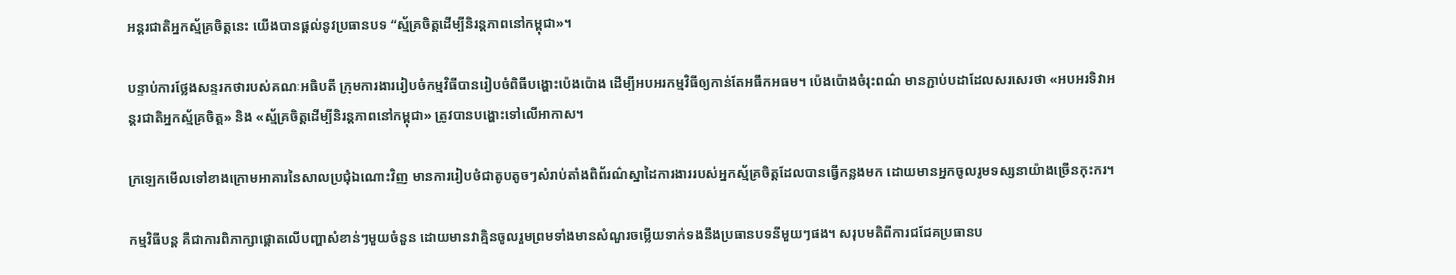អន្តរជាតិអ្នកស្ម័គ្រចិត្តនេះ យើងបានផ្តល់នូវប្រធានបទ “ស្ម័គ្រចិត្តដើម្បីនិរន្តភាពនៅកម្ពុជា»។

បន្ទាប់ការថ្លែងសន្ទរកថារបស់គណៈអធិបតី ក្រុមការងាររៀបចំកម្មវិធីបានរៀបចំពិធីបង្ហោះប៉េងប៉ោង ដើម្បីអបអរកម្មវិធីឲ្យកាន់តែអធឹកអធម។ ប៉េងប៉ោងចំរុះពណ៌ មានភ្ជាប់បដាដែលសរសេរថា «អបអរទិវាអន្តរជាតិអ្នកស្ម័គ្រចិត្ត» និង «ស្ម័គ្រចិត្តដើម្បីនិរន្តភាពនៅកម្ពុជា» ត្រូវបានបង្ហោះទៅលើអាកាស។

ក្រឡេកមើលទៅខាងក្រោមអាគារនៃសាលប្រជុំឯណោះវិញ មានការរៀបថំជាតូបតូចៗសំរាប់តាំងពិព័រណ៌ស្នាដៃការងាររបស់អ្នកស្ម័គ្រចិត្តដែលបានធ្វើកន្លងមក ដោយមានអ្នកចូលរូមទស្សនាយ៉ាងច្រើនកុះករ។

កម្មវិធីបន្ត គឺជាការពិភាក្សាផ្តោតលើបញ្ហាសំខាន់ៗមួយចំនួន ដោយមានវាគ្មិនចូលរួមព្រមទាំងមានសំណួរចម្លើយទាក់ទងនឹងប្រធានបទនីមួយៗផង។ សរុបមតិពីការជជែគប្រធានប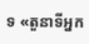ទ «តួនាទីអ្នក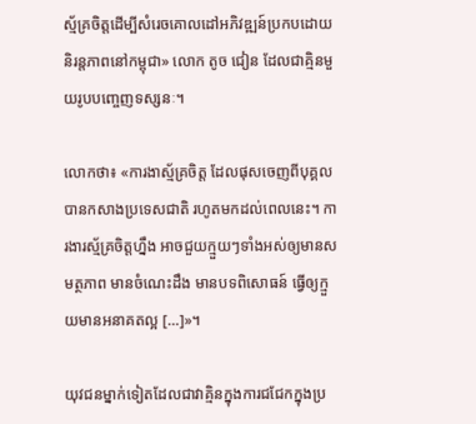ស្ម័គ្រចិត្តដើម្បីសំរេចគោលដៅអភិវឌ្ឍន៍ប្រកបដោយនិរន្តភាពនៅកម្ពុជា» លោក តូច ជៀន ដែលជាគ្មិនមួយរូបបញ្ចេញទស្សនៈ។

លោកថា៖ «ការងាស្ម័គ្រចិត្ត ដែលផុសចេញពីបុគ្គលបានកសាងប្រទេសជាតិ រហូតមកដល់ពេលនេះ។ ការងារស្ម័គ្រចិត្តហ្នឹង អាចជួយក្មួយៗទាំងអស់ឲ្យមានសមត្ថភាព មានចំណេះដឹង មានបទពិសោធន៍ ធ្វើឲ្យក្មួយមានអនាគតល្អ […]»។

យុវជនម្នាក់ទៀតដែលជាវាគ្មិនក្នុងការជជែកក្នុងប្រ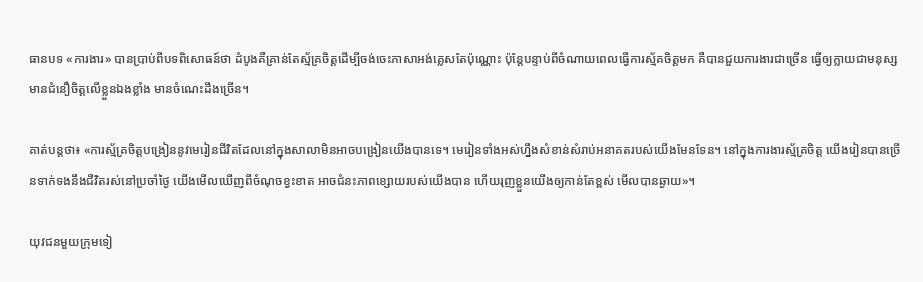ធានបទ «ការងារ» បានប្រាប់ពីបទពិសោធន៍ថា ដំបូងគឺគ្រាន់តែស្ម័គ្រចិត្តដើម្បីចង់ចេះភាសាអង់គ្លេសតែប៉ុណ្ណោះ ប៉ុន្តែបន្ទាប់ពីចំណាយពេលធ្វើការស្ម័គចិត្តមក គឺបានជួយការងារជាច្រើន ធ្វើឲ្យក្លាយជាមនុស្សមានជំនឿចិត្តលើខ្លួនឯងខ្លាំង មានចំណេះដឹងច្រើន។

គាត់បន្តថា៖ «ការស្ម័គ្រចិត្តបង្រៀននូវមេរៀនជីវិតដែលនៅក្នុងសាលាមិនអាចបង្រៀនយើងបានទេ។ មេរៀនទាំងអស់ហ្នឹងសំខាន់សំរាប់អនាគតរបស់យើងមែនទែន។ នៅក្នុងការងារស្ម័គ្រចិត្ត យើងរៀនបានច្រើនទាក់ទងនឹងជីវិតរស់នៅប្រចាំថ្ងៃ យើងមើលឃើញពីចំណុចខ្វះខាត អាចជំនះភាពខ្សោយរបស់យើងបាន ហើយរុញខ្លួនយើងឲ្យកាន់តែខ្ពស់ មើលបានឆ្ងាយ»។

យុវជនមួយក្រុមទៀ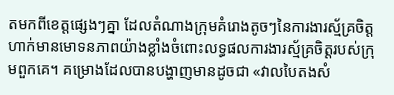តមកពីខេត្តផ្សេងៗគ្នា ដែលតំណាងក្រុមគំរោងតូចៗនៃការងារស្ម័គ្រចិត្ត ហាក់មានមោទនភាពយ៉ាងខ្លាំងចំពោះលទ្ធផលការងារស្ម័គ្រចិត្តរបស់ក្រុមពួកគេ។ គម្រោងដែលបានបង្ហាញមានដូចជា «វាលបៃតងសំ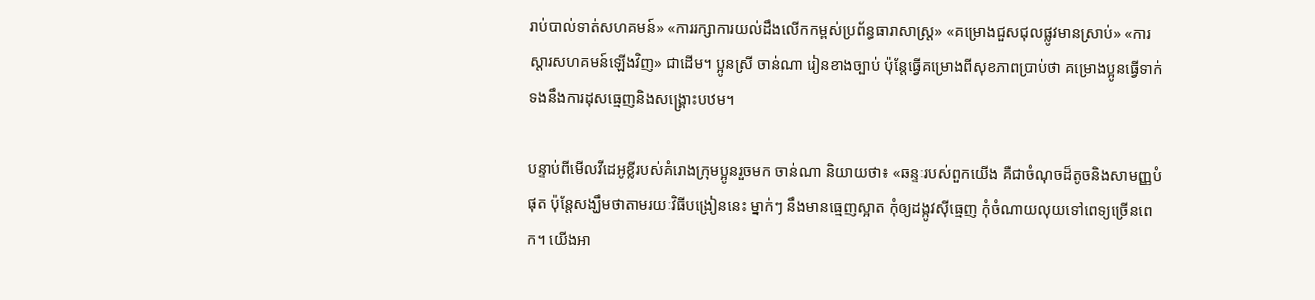រាប់បាល់ទាត់សហគមន៍» «ការរក្សាការយល់ដឹងលើកកម្ពស់ប្រព័ន្ធធារាសាស្ត្រ» «គម្រោងជួសជុលផ្លូវមានស្រាប់» «ការស្តារសហគមន៍ឡើងវិញ» ជាដើម។ ប្អូនស្រី ចាន់ណា រៀនខាងច្បាប់ ប៉ុន្តែធ្វើគម្រោងពីសុខភាពប្រាប់ថា គម្រោងប្អូនធ្វើទាក់ទងនឹងការដុសធ្មេញនិងសង្គ្រោះបឋម។

បន្ទាប់ពីមើលវីដេអូខ្លីរបស់គំរោងក្រុមប្អូនរួចមក ចាន់ណា និយាយថា៖ «ឆន្ទៈរបស់ពួកយើង គឺជាចំណុចដ៏តូចនិងសាមញ្ញបំផុត ប៉ុន្តែសង្ឃឹមថាតាមរយៈវិធីបង្រៀននេះ ម្នាក់ៗ នឹងមានធ្មេញស្អាត កុំឲ្យដង្កូវស៊ីធ្មេញ កុំចំណាយលុយទៅពេទ្យច្រើនពេក។ យើងអា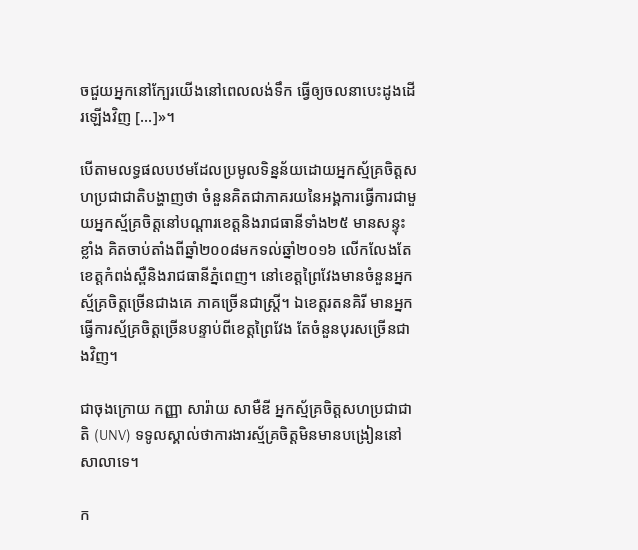ចជួយអ្នកនៅក្បែរយើងនៅពេលលង់ទឹក ធ្វើឲ្យចលនាបេះដូងដើរឡើងវិញ […]»។

បើតាមលទ្ធផលបឋមដែលប្រមូលទិន្នន័យដោយអ្នកស្ម័គ្រចិត្តសហប្រជាជាតិបង្ហាញថា ចំនួនគិតជាភាគរយនៃអង្គការធ្វើការជាមួយអ្នកស្ម័គ្រចិត្តនៅបណ្តារខេត្តនិងរាជធានីទាំង២៥ មានសន្ទុះខ្លាំង គិតចាប់តាំងពីឆ្នាំ២០០៨មកទល់ឆ្នាំ២០១៦ លើកលែងតែខេត្តកំពង់ស្ពឺនិងរាជធានីភ្នំពេញ។ នៅខេត្តព្រៃវែងមានចំនួនអ្នកស្ម័គ្រចិត្តច្រើនជាងគេ ភាគច្រើនជាស្ត្រី។ ឯខេត្តរតនគិរី មានអ្នកធ្វើការស្ម័គ្រចិត្តច្រើនបន្ទាប់ពីខេត្តព្រៃវែង តែចំនួនបុរសច្រើនជាងវិញ។

ជាចុងក្រោយ កញ្ញា សារ៉ាយ សាមឺឌី អ្នកស្ម័គ្រចិត្តសហប្រជាជាតិ (UNV) ទទូលស្គាល់ថាការងារស្ម័គ្រចិត្តមិនមានបង្រៀននៅសាលាទេ។

ក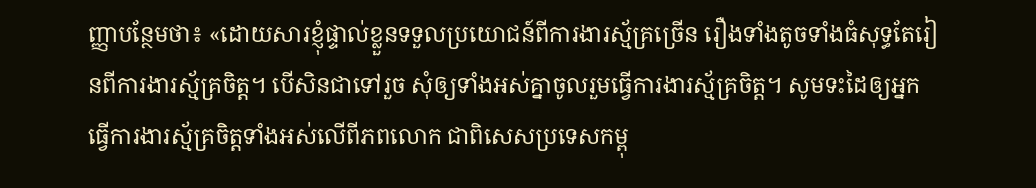ញ្ញាបន្ថែមថា៖ «ដោយសារខ្ញុំផ្ទាល់ខ្លួនទទួលប្រយោជន៍ពីការងារស្ម័គ្រច្រើន រឿងទាំងតូចទាំងធំសុទ្ធតែរៀនពីការងារស្ម័គ្រចិត្ត។ បើសិនជាទៅរួច សុំឲ្យទាំងអស់គ្នាចូលរួមធ្វើការងារស្ម័គ្រចិត្ត។ សូមទះដៃឲ្យអ្នកធ្វើការងារស្ម័គ្រចិត្តទាំងអស់លើពីភពលោក ជាពិសេសប្រទេសកម្ពុ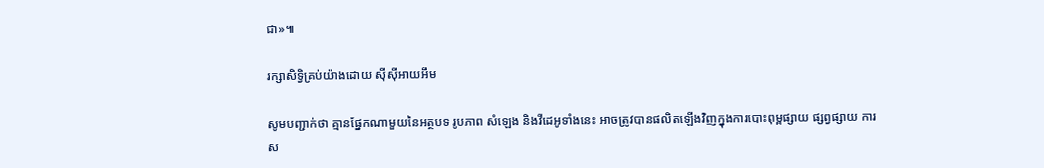ជា»៕

រក្សាសិទ្វិគ្រប់យ៉ាងដោយ ស៊ីស៊ីអាយអឹម

សូមបញ្ជាក់ថា គ្មានផ្នែកណាមួយនៃអត្ថបទ រូបភាព សំឡេង និងវីដេអូទាំងនេះ អាចត្រូវបានផលិតឡើងវិញក្នុងការបោះពុម្ពផ្សាយ ផ្សព្វផ្សាយ ការស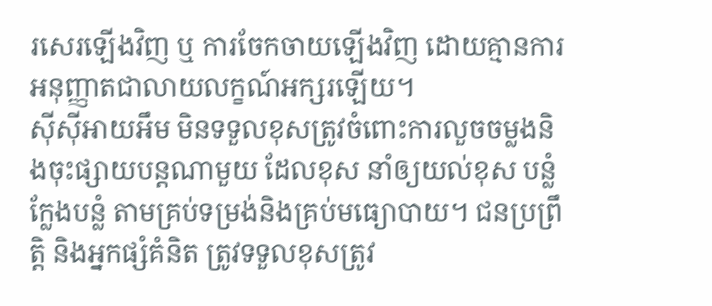រសេរឡើងវិញ ឬ ការចែកចាយឡើងវិញ ដោយគ្មានការអនុញ្ញាតជាលាយលក្ខណ៍អក្សរឡើយ។
ស៊ីស៊ីអាយអឹម មិនទទួលខុសត្រូវចំពោះការលួចចម្លងនិងចុះផ្សាយបន្តណាមួយ ដែលខុស នាំឲ្យយល់ខុស បន្លំ ក្លែងបន្លំ តាមគ្រប់ទម្រង់និងគ្រប់មធ្យោបាយ។ ជនប្រព្រឹត្តិ និងអ្នកផ្សំគំនិត ត្រូវទទួលខុសត្រូវ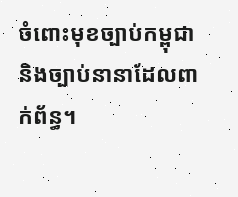ចំពោះមុខច្បាប់កម្ពុជា និងច្បាប់នានាដែលពាក់ព័ន្ធ។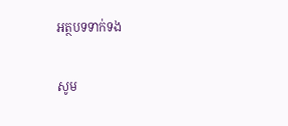អត្ថបទទាក់ទង

សូម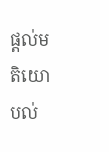ផ្ដល់មតិយោបល់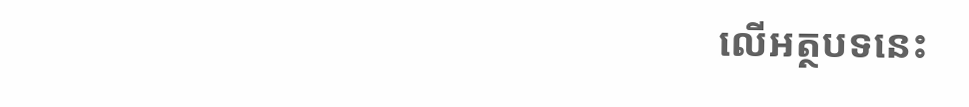លើអត្ថបទនេះ